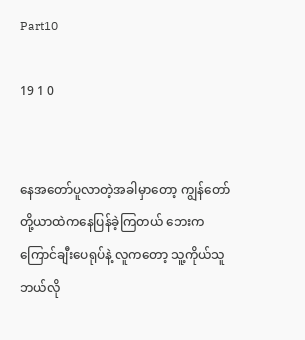Part10

19 1 0


နေအတော်ပူလာတဲ့အခါမှာတော့ ကျွန်တော်တို့ယာထဲကနေပြန်ခဲ့ကြတယ် ဘေးကကြောင်ချီးပေရုပ်နဲ့ လူကတော့ သူ့ကိုယ်သူဘယ်လို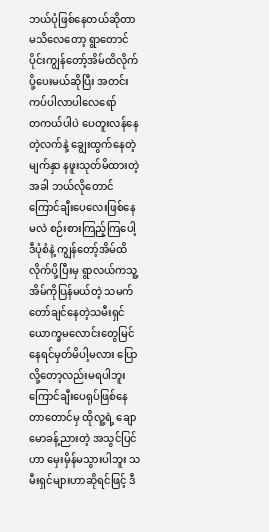ဘယ်ပုံဖြစ်နေတယ်ဆိုတာ မသိလေတော့ ရွာတောင်ပိုင်းကျွန်တော့်အိမ်ထိလိုက်ပို့ပေးမယ်ဆိုပြီး အတင်းကပ်ပါလာပါလေရော်
တကယ်ပါပဲ ပေတူးလန်နေတဲ့လက်နဲ့ ချွေးထွက်နေတဲ့မျက်နှာ နဖူးသုတ်မိထားတဲ့အခါ ဘယ်လိုတောင်ကြောင်ချီးပေလေးဖြစ်နေမလဲ စဉ်းစားကြည့်ကြပေါ့ ဒီပုံစံနဲ့ ကျွန်တော့်အိမ်ထိလိုက်ပို့ပြီးမှ ရွာလယ်ကသူ့အိမ်ကိုပြန်မယ်တဲ့ သမက်တော်ချင်နေတဲ့သမီးရှင် ယောက္ခမလောင်းတွေမြင်နေရင်မှတ်မိပါ့မလား ပြောလို့တော့လည်းမရပါဘူး ကြောင်ချီးပေရုပ်ဖြစ်နေတာတောင်မှ ထိုလူ့ရဲ့ ချောမောခန့်ညားတဲ့ အသွင်ပြင်ဟာ မှေးမှိန်မသွားပါဘူး သမီးရှင်များဟာဆိုရင်ဖြင့် ဒီ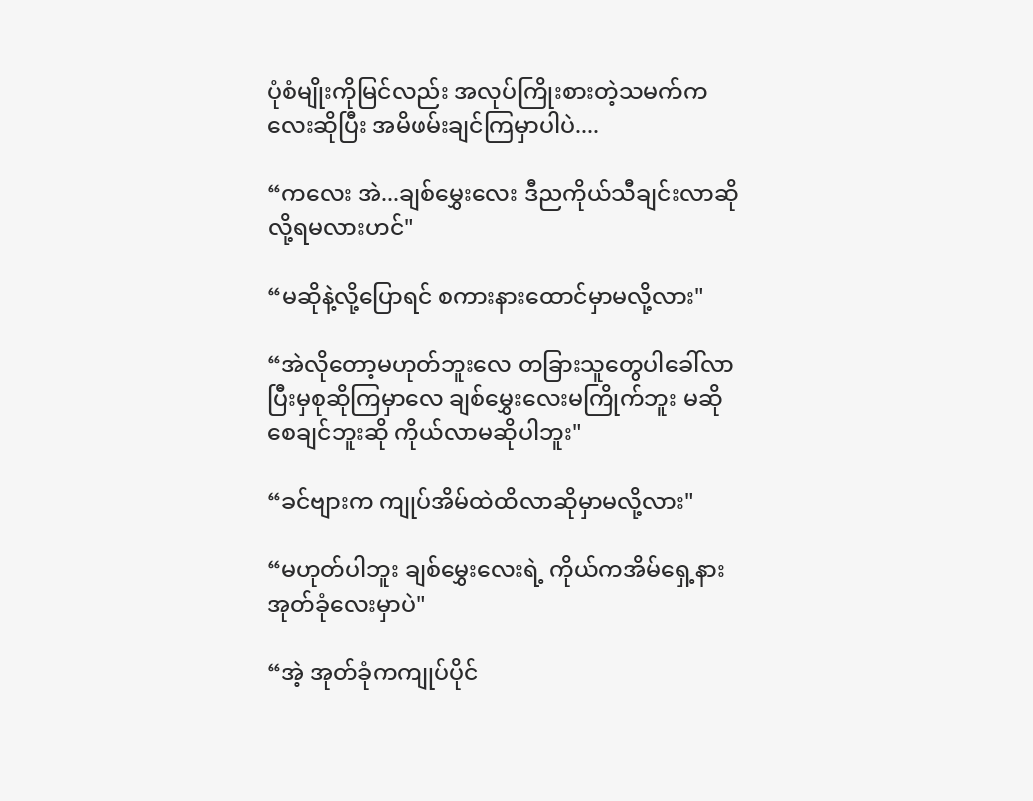ပုံစံမျိုးကိုမြင်လည်း အလုပ်ကြိုးစားတဲ့သမက်ကလေးဆိုပြီး အမိဖမ်းချင်ကြမှာပါပဲ....

“ကလေး အဲ...ချစ်မွှေးလေး ဒီညကိုယ်သီချင်းလာဆိုလို့ရမလားဟင်"

“မဆိုနဲ့လို့ပြောရင် စကားနားထောင်မှာမလို့လား"

“အဲလိုတော့မဟုတ်ဘူးလေ တခြားသူတွေပါခေါ်လာပြီးမှစုဆိုကြမှာလေ ချစ်မွှေးလေးမကြိုက်ဘူး မဆိုစေချင်ဘူးဆို ကိုယ်လာမဆိုပါဘူး"

“ခင်ဗျားက ကျုပ်အိမ်ထဲထိလာဆိုမှာမလို့လား"

“မဟုတ်ပါဘူး ချစ်မွှေးလေးရဲ့ ကိုယ်ကအိမ်ရှေ့နား အုတ်ခုံလေးမှာပဲ"

“အဲ့ အုတ်ခုံကကျုပ်ပိုင်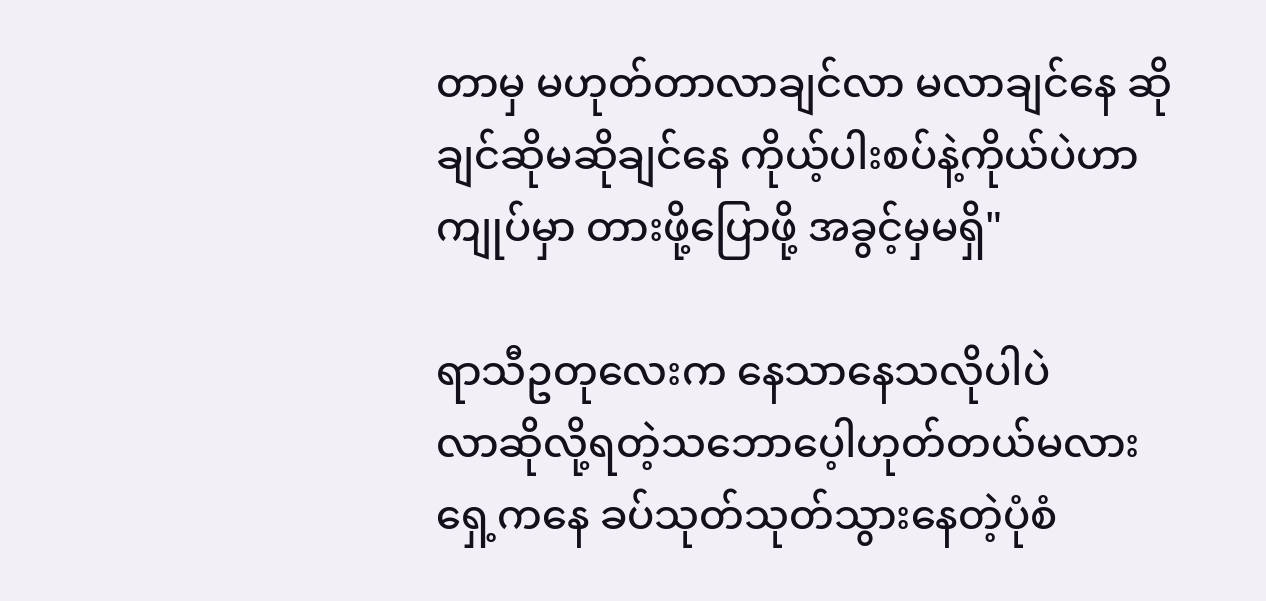တာမှ မဟုတ်တာလာချင်လာ မလာချင်နေ ဆိုချင်ဆိုမဆိုချင်နေ ကိုယ့်ပါးစပ်နဲ့ကိုယ်ပဲဟာ ကျုပ်မှာ တားဖို့ပြောဖို့ အခွင့်မှမရှိ"

ရာသီဥတုလေးက နေသာနေသလိုပါပဲ
လာဆိုလို့ရတဲ့သဘောပေ့ါဟုတ်တယ်မလား
ရှေ့ကနေ ခပ်သုတ်သုတ်သွားနေတဲ့ပုံစံ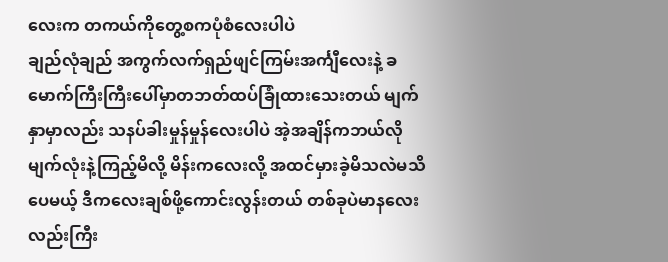လေးက တကယ်ကိုတွေ့စကပုံစံလေးပါပဲ
ချည်လုံချည် အကွက်လက်ရှည်ဖျင်ကြမ်းအင်္ကျီလေးနဲ့ ခမောက်ကြီးကြီးပေါ်မှာတဘတ်ထပ်ခြုံထားသေးတယ် မျက်နှာမှာလည်း သနပ်ခါးမှုန်မှုန်လေးပါပဲ အဲ့အချိန်ကဘယ်လိုမျက်လုံးနဲ့ကြည့်မိလို့ မိန်းကလေးလို့ အထင်မှားခဲ့မိသလဲမသိပေမယ့် ဒီကလေးချစ်ဖို့ကောင်းလွန်းတယ် တစ်ခုပဲမာနလေးလည်းကြီး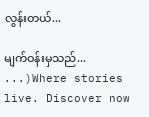လွန်းတယ်...

မျက်ဝန်းမှသည်... ...)Where stories live. Discover now